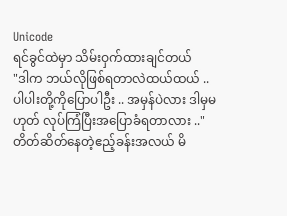Unicode
ရင်ခွင်ထဲမှာ သိမ်းဝှက်ထားချင်တယ်
"ဒါက ဘယ်လိုဖြစ်ရတာလဲထယ်ထယ် .. ပါပါးတို့ကိုပြောပါဦး .. အမှန်ပဲလား ဒါမှမဟုတ် လုပ်ကြံပြီးအပြောခံရတာလား .."
တိတ်ဆိတ်နေတဲ့ဧည့်ခန်းအလယ် မိ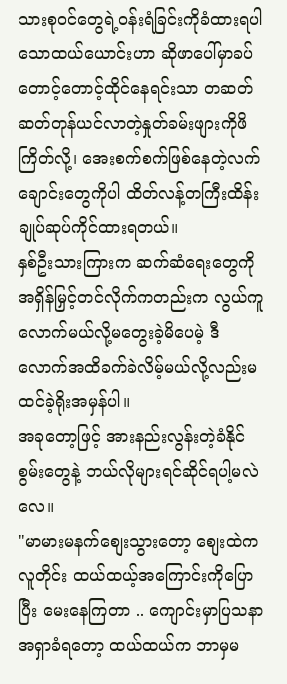သားစုဝင်တွေရဲ့ဝန်းရံခြင်းကိုခံထားရပါသောထယ်ယောင်းဟာ ဆိုဖာပေါ်မှာခပ်တောင့်တောင့်ထိုင်နေရင်းသာ တဆတ်ဆတ်တုန်ယင်လာတဲ့နှုတ်ခမ်းဖျားကိုဖိကြိတ်လို့၊ အေးစက်စက်ဖြစ်နေတဲ့လက်ချောင်းတွေကိုပါ ထိတ်လန့်တကြီးထိန်းချုပ်ဆုပ်ကိုင်ထားရတယ်။
နှစ်ဦးသားကြားက ဆက်ဆံရေးတွေကို အရှိန်မြှင့်တင်လိုက်ကတည်းက လွယ်ကူလောက်မယ်လို့မတွေးခဲ့မိပေမဲ့ ဒီလောက်အထိခက်ခဲလိမ့်မယ်လို့လည်းမထင်ခဲ့ရိုးအမှန်ပါ။
အခုတော့ဖြင့် အားနည်းလွန်းတဲ့ခံနိုင်စွမ်းတွေနဲ့ ဘယ်လိုများရင်ဆိုင်ရပါ့မလဲလေ။
"မာမားမနက်စျေးသွားတော့ စျေးထဲကလူတိုင်း ထယ်ထယ့်အကြောင်းကိုပြောပြီး မေးနေကြတာ .. ကျောင်းမှာပြသနာအရှာခံရတော့ ထယ်ထယ်က ဘာမှမ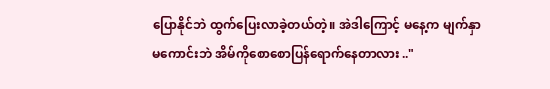ပြောနိုင်ဘဲ ထွက်ပြေးလာခဲ့တယ်တဲ့။ အဲဒါကြောင့် မနေ့က မျက်နှာမကောင်းဘဲ အိမ်ကိုစောစောပြန်ရောက်နေတာလား .."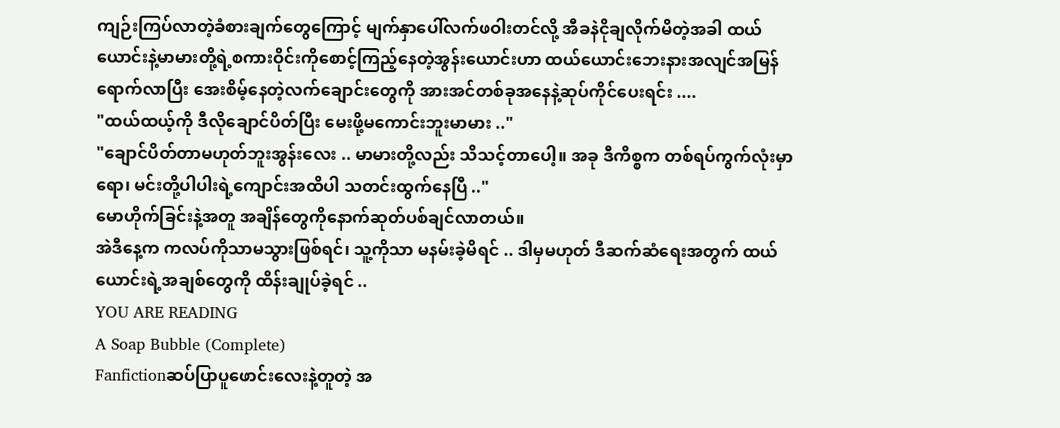ကျဉ်းကြပ်လာတဲ့ခံစားချက်တွေကြောင့် မျက်နှာပေါ်လက်ဖဝါးတင်လို့ အီခနဲငိုချလိုက်မိတဲ့အခါ ထယ်ယောင်းနဲ့မာမားတို့ရဲ့စကားဝိုင်းကိုစောင့်ကြည့်နေတဲ့အွန်းယောင်းဟာ ထယ်ယောင်းဘေးနားအလျင်အမြန်ရောက်လာပြီး အေးစိမ့်နေတဲ့လက်ချောင်းတွေကို အားအင်တစ်ခုအနေနဲ့ဆုပ်ကိုင်ပေးရင်း ....
"ထယ်ထယ့်ကို ဒီလိုချောင်ပိတ်ပြီး မေးဖို့မကောင်းဘူးမာမား .."
"ချောင်ပိတ်တာမဟုတ်ဘူးအွန်းလေး .. မာမားတို့လည်း သိသင့်တာပေါ့။ အခု ဒီကိစ္စက တစ်ရပ်ကွက်လုံးမှာရော၊ မင်းတို့ပါပါးရဲ့ကျောင်းအထိပါ သတင်းထွက်နေပြီ .."
မောဟိုက်ခြင်းနဲ့အတူ အချိန်တွေကိုနောက်ဆုတ်ပစ်ချင်လာတယ်။
အဲဒီနေ့က ကလပ်ကိုသာမသွားဖြစ်ရင်၊ သူ့ကိုသာ မနမ်းခဲ့မိရင် .. ဒါမှမဟုတ် ဒီဆက်ဆံရေးအတွက် ထယ်ယောင်းရဲ့အချစ်တွေကို ထိန်းချုပ်ခဲ့ရင် ..
YOU ARE READING
A Soap Bubble (Complete)
Fanfictionဆပ်ပြာပူဖောင်းလေးနဲ့တူတဲ့ အ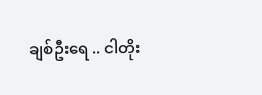ချစ်ဦးရေ .. ငါတိုး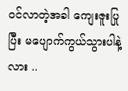၀င်လာတဲ့အခါ ကျေးဇူးပြုပြီး မပျောက်ကွယ်သွားပါနဲ့လား ..